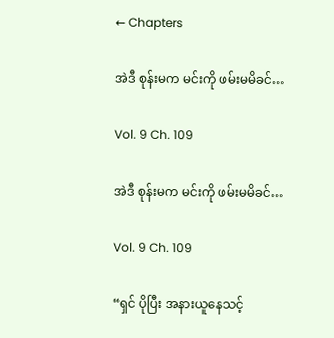← Chapters

အဲဒီ စုန်းမက မင်းကို ဖမ်းမမိခင်…

Vol. 9 Ch. 109

အဲဒီ စုန်းမက မင်းကို ဖမ်းမမိခင်…

Vol. 9 Ch. 109

“ရှင် ပိုပြီး အနားယူနေသင့်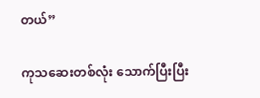တယ်”

ကုသဆေးတစ်လုံး သောက်ပြီးပြီး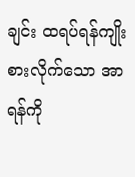ချင်း ထရပ်ရန်ကျိုးစားလိုက်သော အာရန်ကို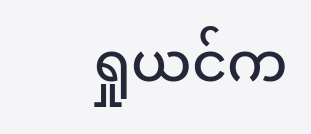ရှုယင်က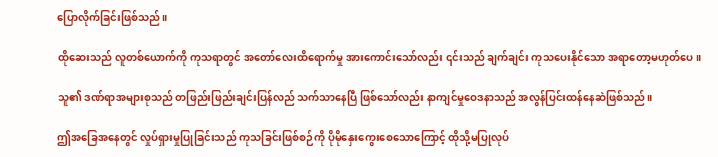ပြောလိုက်ခြင်းဖြစ်သည်။

ထိုဆေးသည် လူတစ်ယောက်ကို ကုသရာတွင် အတော်လေးထိရောက်မှု အားကောင်းသော်လည်း ၎င်းသည် ချက်ချင်း ကုသပေးနိုင်သော အရာတော့မဟုတ်ပေ။

သူ၏ ဒဏ်ရာအများစုသည် တဖြည်းဖြည်းချင်းပြန်လည် သက်သာနေပြီ ဖြစ်သော်လည်း နာကျင်မှုဝေဒနာသည် အလွန်ပြင်းထန်နေဆဲဖြစ်သည်။

ဤအခြေအနေတွင် လှုပ်ရှားမှုပြုခြင်းသည် ကုသခြင်းဖြစ်စဉ်ကို ပိုမိုနှေးကွေးစေသောကြောင့် ထိုသို့မပြုလုပ်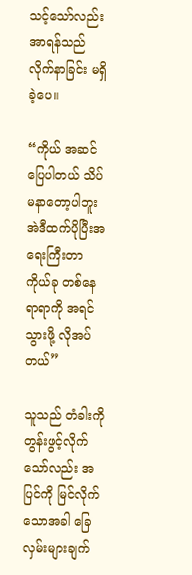သင့်သော်လည်း အာရန်သည် လိုက်နာခြင်း မရှိခဲ့ပေ။

“ကိုယ် အဆင်ပြေပါတယ် သိပ်မနာတော့ပါဘူး အဲဒီထက်ပိုပြီးအရေးကြီးတာ ကိုယ်ခု တစ်နေရာရာကို အရင်သွားဖို့ လိုအပ်တယ်”

သူသည် တံခါးကို တွန်းဖွင့်လိုက်သော်လည်း အပြင်ကို မြင်လိုက်သောအခါ ခြေလှမ်းများချက်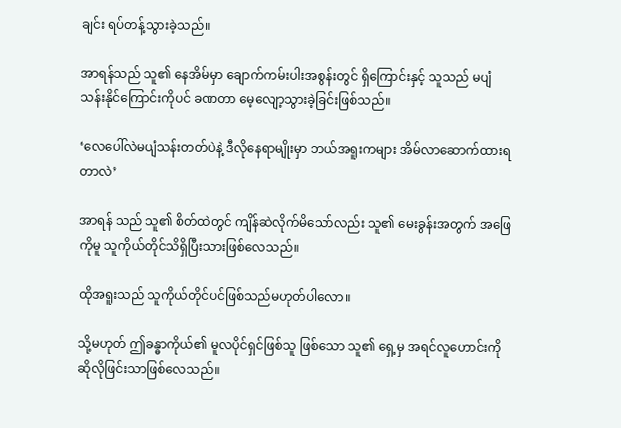ချင်း ရပ်တန့်သွားခဲ့သည်။

အာရန်သည် သူ၏ နေအိမ်မှာ ချောက်ကမ်းပါးအစွန်းတွင် ရှိကြောင်းနှင့် သူသည် မပျံသန်းနိုင်ကြောင်းကိုပင် ခဏတာ မေ့လျော့သွားခဲ့ခြင်းဖြစ်သည်။

‘လေပေါ်လဲမပျံသန်းတတ်ပဲနဲ့ ဒီလိုနေရာမျိုးမှာ ဘယ်အရူးကများ အိမ်လာဆောက်ထားရတာလဲ’

အာရန် သည် သူ၏ စိတ်ထဲတွင် ကျိန်ဆဲလိုက်မိသော်လည်း သူ၏ မေးခွန်းအတွက် အဖြေကိုမူ သူကိုယ်တိုင်သိရှိပြီးသားဖြစ်လေသည်။

ထိုအရူးသည် သူကိုယ်တိုင်ပင်ဖြစ်သည်မဟုတ်ပါလော။

သို့မဟုတ် ဤခန္ဓာကိုယ်၏ မူလပိုင်ရှင်ဖြစ်သူ ဖြစ်သော သူ၏ ရှေ့မှ အရင်လူဟောင်းကို ဆိုလိုဖြင်းသာဖြစ်လေသည်။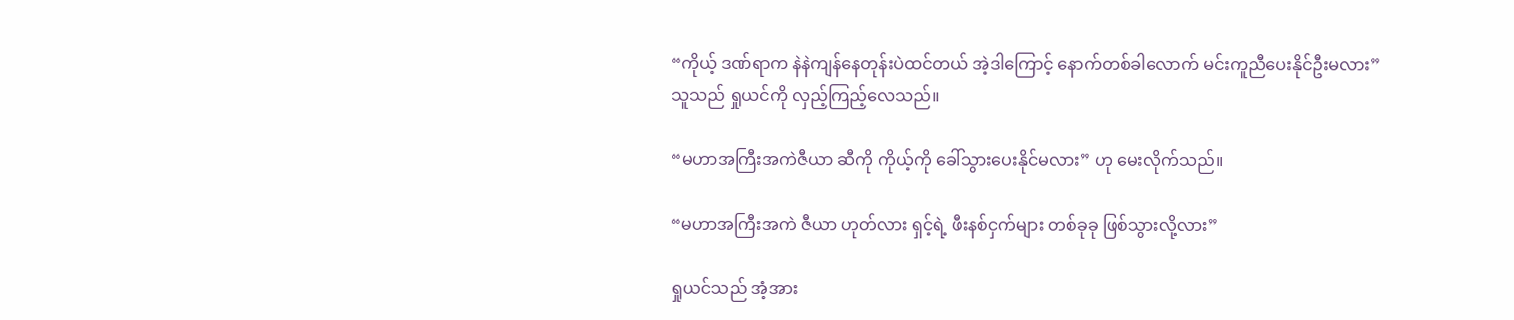“ကိုယ့် ဒဏ်ရာက နဲနဲကျန်နေတုန်းပဲထင်တယ် အဲ့ဒါကြောင့် နောက်တစ်ခါလောက် မင်းကူညီပေးနိုင်ဦးမလား” သူသည် ရှုယင်ကို လှည့်ကြည့်လေသည်။

“မဟာအကြီးအကဲဇီယာ ဆီကို ကိုယ့်ကို ခေါ်သွားပေးနိုင်မလား” ဟု မေးလိုက်သည်။

“မဟာအကြီးအကဲ ဇီယာ ဟုတ်လား ရှင့်ရဲ့ ဖီးနစ်ငှက်များ တစ်ခုခု ဖြစ်သွားလို့လား”

ရှုယင်သည် အံ့အား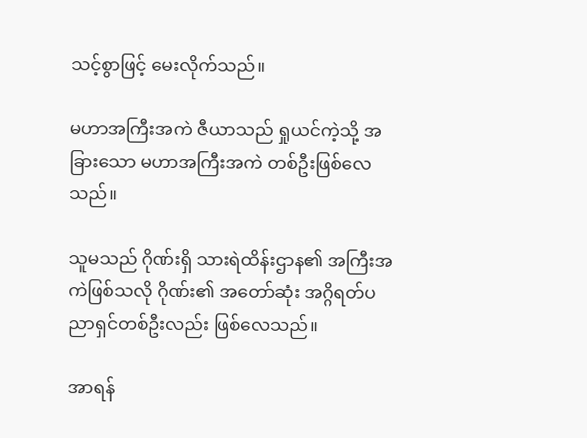သင့်စွာဖြင့် မေးလိုက်သည်။

မဟာအကြီးအကဲ ဇီယာသည် ရှုယင်ကဲ့သို့ အခြားသော မဟာအကြီးအကဲ တစ်ဦးဖြစ်လေသည်။

သူမသည် ဂိုဏ်းရှိ သားရဲထိန်းဌာန၏ အကြီးအကဲဖြစ်သလို ဂိုဏ်း၏ အတော်ဆုံး အဂ္ဂိရတ်ပညာရှင်တစ်ဦးလည်း ဖြစ်လေသည်။

အာရန်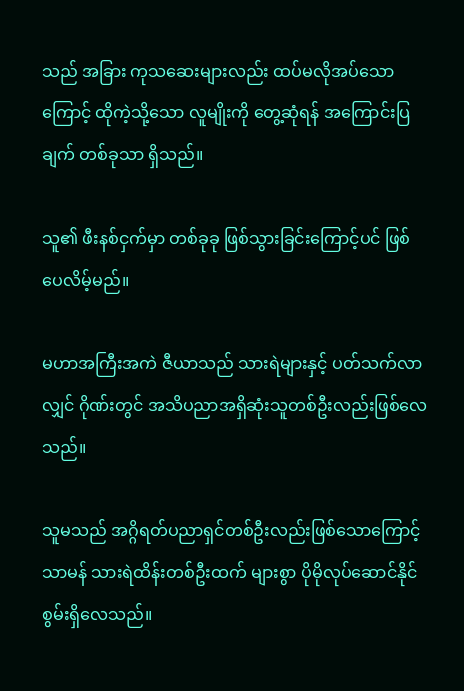သည် အခြား ကုသဆေးများလည်း ထပ်မလိုအပ်သောကြောင့် ထိုကဲ့သို့သော လူမျိုးကို တွေ့ဆုံရန် အကြောင်းပြချက် တစ်ခုသာ ရှိသည်။

သူ၏ ဖီးနစ်ငှက်မှာ တစ်ခုခု ဖြစ်သွားခြင်းကြောင့်ပင် ဖြစ်ပေလိမ့်မည်။

မဟာအကြီးအကဲ ဇီယာသည် သားရဲများနှင့် ပတ်သက်လာလျှင် ဂိုဏ်းတွင် အသိပညာအရှိဆုံးသူတစ်ဦးလည်းဖြစ်လေသည်။

သူမသည် အဂ္ဂိရတ်ပညာရှင်တစ်ဦးလည်းဖြစ်သောကြောင့် သာမန် သားရဲထိန်းတစ်ဦးထက် များစွာ ပိုမိုလုပ်ဆောင်နိုင်စွမ်းရှိလေသည်။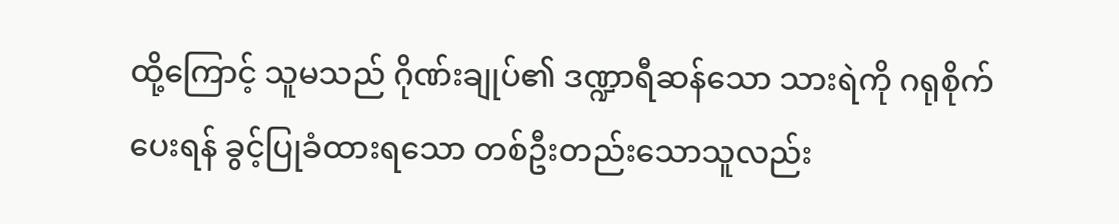ထို့ကြောင့် သူမသည် ဂိုဏ်းချုပ်၏ ဒဏ္ဍာရီဆန်သော သားရဲကို ဂရုစိုက်ပေးရန် ခွင့်ပြုခံထားရသော တစ်ဦးတည်းသောသူလည်း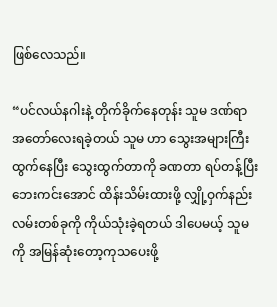ဖြစ်လေသည်။

“ပင်လယ်နဂါးနဲ့ တိုက်ခိုက်နေတုန်း သူမ ဒဏ်ရာအတော်လေးရခဲ့တယ် သူမ ဟာ သွေးအများကြီး ထွက်နေပြီး သွေးထွက်တာကို ခဏတာ ရပ်တန့်ပြီး ဘေးကင်းအောင် ထိန်းသိမ်းထားဖို့ လျှို့ဝှက်နည်းလမ်းတစ်ခုကို ကိုယ်သုံးခဲ့ရတယ် ဒါပေမယ့် သူမကို အမြန်ဆုံးတော့ကုသပေးဖို့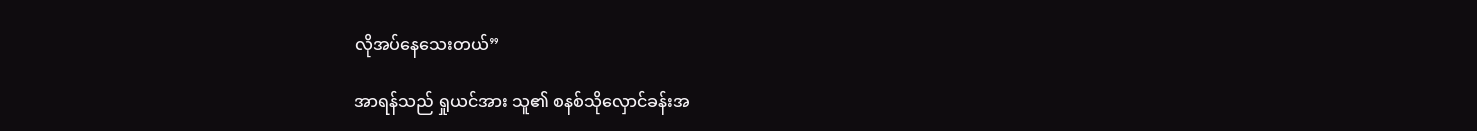လိုအပ်နေသေးတယ်”

အာရန်သည် ရှုယင်အား သူ၏ စနစ်သိုလှောင်ခန်းအ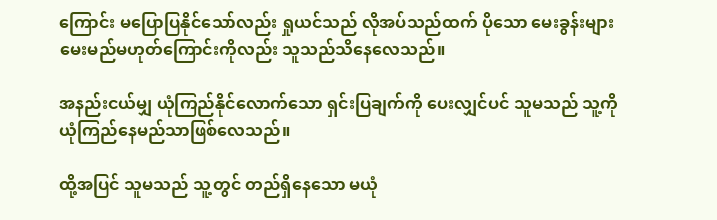ကြောင်း မပြောပြနိုင်သော်လည်း ရှုယင်သည် လိုအပ်သည်ထက် ပိုသော မေးခွန်းများ မေးမည်မဟုတ်ကြောင်းကိုလည်း သူသည်သိနေလေသည်။

အနည်းငယ်မျှ ယုံကြည်နိုင်လောက်သော ရှင်းပြချက်ကို ပေးလျှင်ပင် သူမသည် သူ့ကို ယုံကြည်နေမည်သာဖြစ်လေသည်။

ထို့အပြင် သူမသည် သူ့တွင် တည်ရှိနေသော မယုံ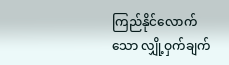ကြည်နိုင်လောက်သော လျှို့ဝှက်ချက်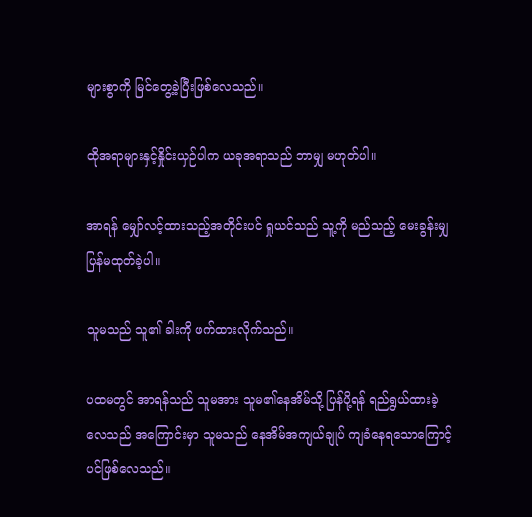များစွာကို မြင်တွေ့ခဲ့ပြီးဖြစ်လေသည်။

ထိုအရာများနှင့်နှိုင်းယှဉ်ပါက ယခုအရာသည် ဘာမျှ မဟုတ်ပါ။

အာရန် မျှော်လင့်ထားသည့်အတိုင်းပင် ရှုယင်သည် သူ့ကို မည်သည့် မေးခွန်းမျှပြန်မထုတ်ခဲ့ပါ။

သူမသည် သူ၏ ခါးကို ဖက်ထားလိုက်သည်။

ပထမတွင် အာရန်သည် သူမအား သူမ၏နေအိမ်သို့ ပြန်ပို့ရန် ရည်ရွယ်ထားခဲ့လေသည် အကြောင်းမှာ သူမသည် နေအိမ်အကျယ်ချုပ် ကျခံနေရသောကြောင့်ပင်ဖြစ်လေသည်။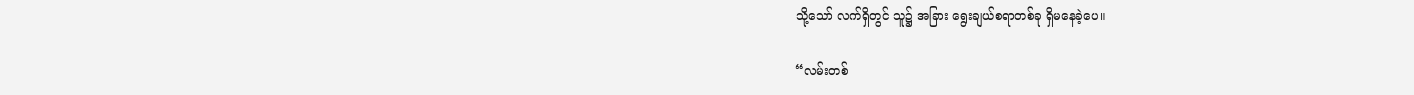သို့သော် လက်ရှိတွင် သူ၌ အခြား ရွေးချယ်စရာတစ်ခု ရှိမနေခဲ့ပေ။

“လမ်းတစ်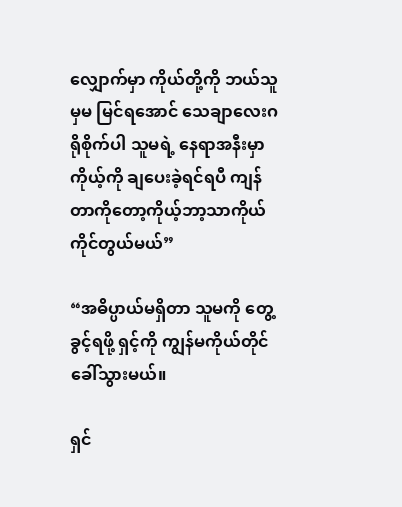လျှောက်မှာ ကိုယ်တို့ကို ဘယ်သူမှမ မြင်ရအောင် သေချာလေးဂရိုစိုက်ပါ သူမရဲ့ နေရာအနီးမှာ ကိုယ့်ကို ချပေးခဲ့ရင်ရပီ ကျန်တာကိုတော့ကိုယ့်ဘာ့သာကိုယ် ကိုင်တွယ်မယ်”

“အဓိပ္ပာယ်မရှိတာ သူမကို တွေ့ခွင့်ရဖို့ ရှင့်ကို ကျွန်မကိုယ်တိုင် ခေါ်သွားမယ်။

ရှင်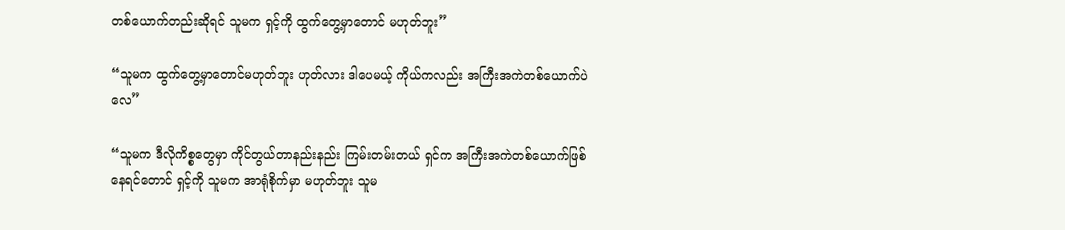တစ်ယောက်တည်းဆိုရင် သူမက ရှင့်ကို ထွက်တွေ့မှာတောင် မဟုတ်ဘူး”

“သူမက ထွက်တွေ့မှာတောင်မဟုတ်ဘူး ဟုတ်လား ဒါပေမယ့် ကိုယ်ကလည်း အကြီးအကဲတစ်ယောက်ပဲလေ”

“သူမက ဒီလိုကိစ္စတွေမှာ ကိုင်တွယ်တာနည်းနည်း ကြမ်းတမ်းတယ် ရှင်က အကြီးအကဲတစ်ယောက်ဖြစ်နေရင်တောင် ရှင့်ကို သူမက အာရုံစိုက်မှာ မဟုတ်ဘူး သူမ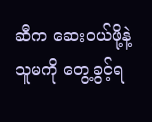ဆီက ဆေးဝယ်ဖို့နဲ့ သူမကို တွေ့ခွင့်ရ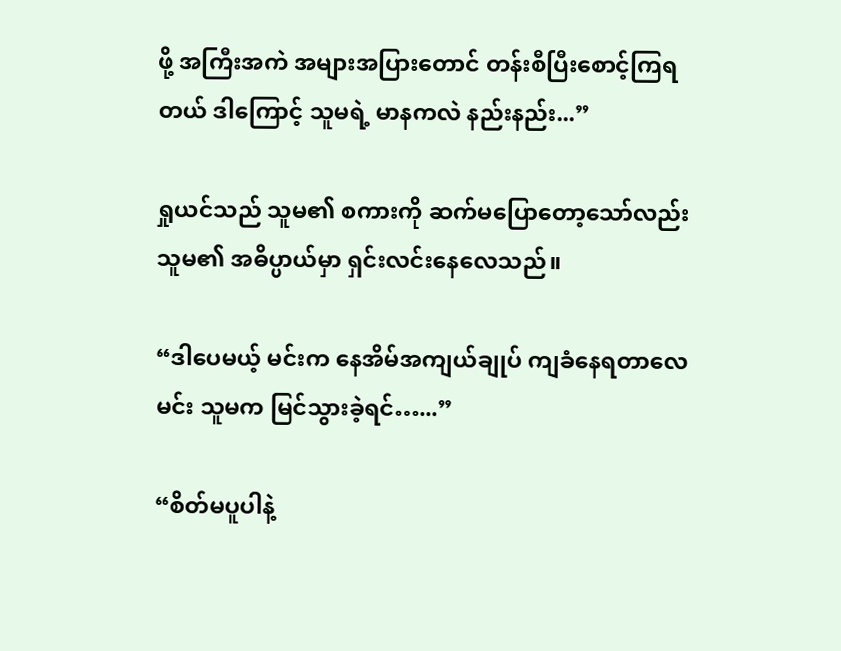ဖို့ အကြီးအကဲ အများအပြားတောင် တန်းစီပြီးစောင့်ကြရတယ် ဒါကြောင့် သူမရဲ့ မာနကလဲ နည်းနည်း...”

ရှုယင်သည် သူမ၏ စကားကို ဆက်မပြောတော့သော်လည်း သူမ၏ အဓိပ္ပာယ်မှာ ရှင်းလင်းနေလေသည်။

“ဒါပေမယ့် မင်းက နေအိမ်အကျယ်ချုပ် ကျခံနေရတာလေ မင်း သူမက မြင်သွားခဲ့ရင်…...”

“စိတ်မပူပါနဲ့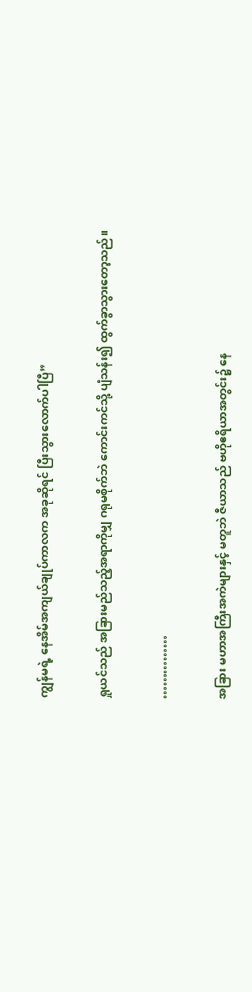ကျွန်မရဲ့ နေအိမ်အကျယ်ချုပ်ကာလက အခုဆိုရင် ပြီးသွားလောက်ပါပြီ”

ရှုယင်သည် အခြားမည်သည့်အရာကိုမျှ ဂရုမစိုက်ဘဲ ကောင်းကင်သို့ ပျံသန်း၍ ထွက်ခွာသွားတော့သည်။

……………

အခြား မဟာအကြီးအကဲများနှင့် မတူဘဲ ဇီယာသည် ဗဟိုဧရိယာအတွင်း၌ နေ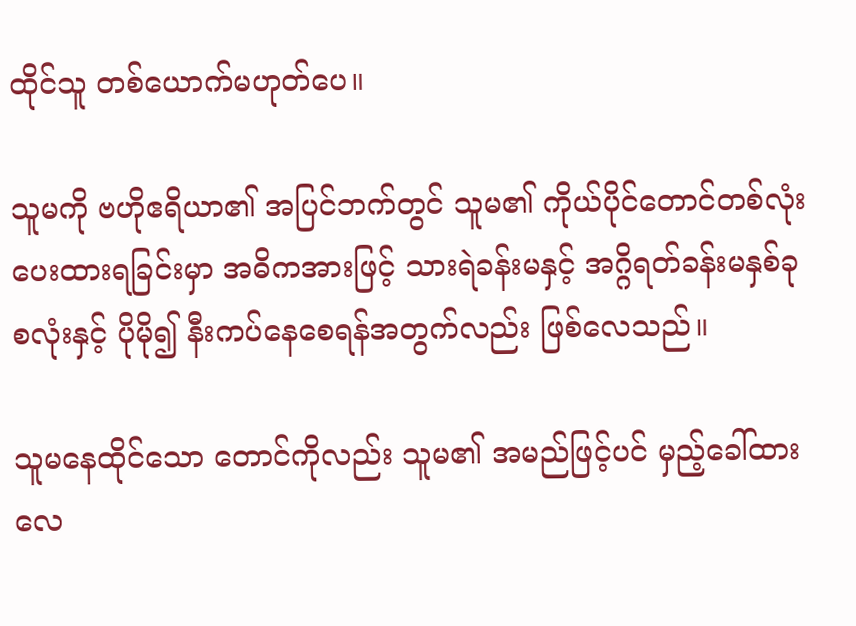ထိုင်သူ တစ်ယောက်မဟုတ်ပေ။

သူမကို ဗဟိုဧရိယာ၏ အပြင်ဘက်တွင် သူမ၏ ကိုယ်ပိုင်တောင်တစ်လုံး ပေးထားရခြင်းမှာ အဓိကအားဖြင့် သားရဲခန်းမနှင့် အဂ္ဂိရတ်ခန်းမနှစ်ခုစလုံးနှင့် ပိုမို၍ နီးကပ်နေစေရန်အတွက်လည်း ဖြစ်လေသည်။

သူမနေထိုင်သော တောင်ကိုလည်း သူမ၏ အမည်ဖြင့်ပင် မှည့်ခေါ်ထားလေ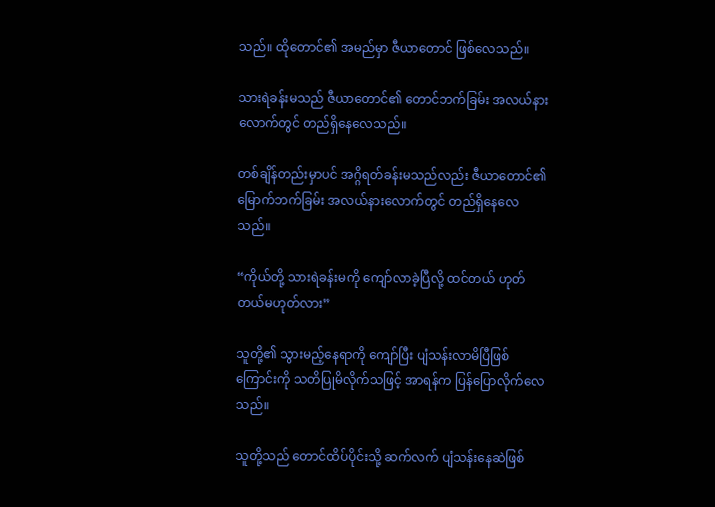သည်။ ထိုတောင်၏ အမည်မှာ ဇီယာတောင် ဖြစ်လေသည်။

သားရဲခန်းမသည် ဇီယာတောင်၏ တောင်ဘက်ခြမ်း အလယ်နားလောက်တွင် တည်ရှိနေလေသည်။

တစ်ချိန်တည်းမှာပင် အဂ္ဂိရတ်ခန်းမသည်လည်း ဇီယာတောင်၏ မြောက်ဘက်ခြမ်း အလယ်နားလောက်တွင် တည်ရှိနေလေသည်။

“ကိုယ်တို့ သားရဲခန်းမကို ကျော်လာခဲ့ပြီလို့ ထင်တယ် ဟုတ်တယ်မဟုတ်လား”

သူတို့၏ သွားမည့်နေရာကို ကျော်ပြီး ပျံသန်းလာမိပြီဖြစ်ကြောင်းကို သတိပြုမိလိုက်သဖြင့် အာရန်က ပြန်ပြောလိုက်လေသည်။

သူတို့သည် တောင်ထိပ်ပိုင်းသို့ ဆက်လက် ပျံသန်းနေဆဲဖြစ်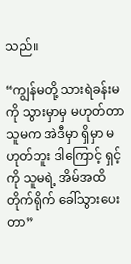သည်။

“ကျွန်မတို့ သားရဲခန်းမကို သွားမှာမှ မဟုတ်တာ သူမက အဲဒီမှာ ရှိမှာ မဟုတ်ဘူး ဒါကြောင့် ရှင့်ကို သူမရဲ့ အိမ်အထိ တိုက်ရိုက် ခေါ်သွားပေးတာ”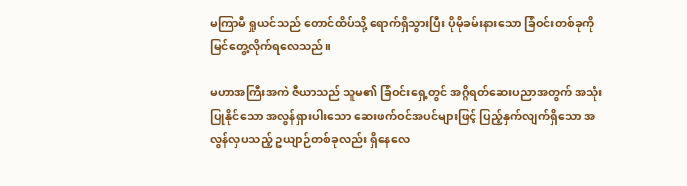မကြာမီ ရှုယင်သည် တောင်ထိပ်သို့ ရောက်ရှိသွားပြီး ပိုမိုခမ်းနားသော ခြံဝင်းတစ်ခုကို မြင်တွေ့လိုက်ရလေသည်။

မဟာအကြီးအကဲ ဇီယာသည် သူမ၏ ခြံဝင်းရှေ့တွင် အဂ္ဂိရတ်ဆေးပညာအတွက် အသုံးပြုနိုင်သော အလွန်ရှားပါးသော ဆေးဖက်ဝင်အပင်များဖြင့် ပြည့်နှက်လျက်ရှိသော အလွန်လှပသည့် ဥယျာဉ်တစ်ခုလည်း ရှိနေလေ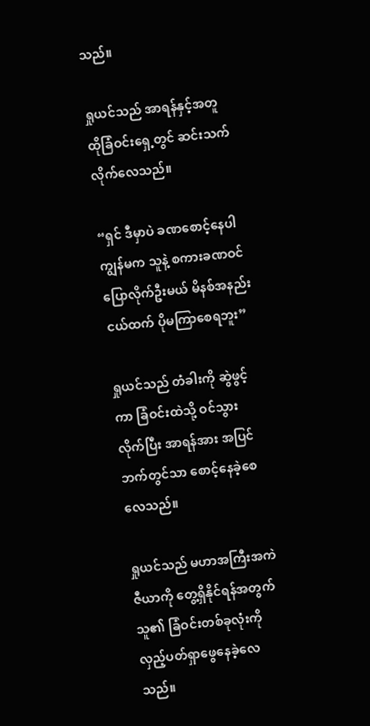သည်။

ရှုယင်သည် အာရန်နှင့်အတူ ထိုခြံဝင်းရှေ့တွင် ဆင်းသက်လိုက်လေသည်။

“ရှင် ဒီမှာပဲ ခဏစောင့်နေပါ ကျွန်မက သူနဲ့ စကားခဏဝင်ပြောလိုက်ဦးမယ် မိနစ်အနည်းငယ်ထက် ပိုမကြာစေရဘူး”

ရှုယင်သည် တံခါးကို ဆွဲဖွင့်ကာ ခြံဝင်းထဲသို့ ဝင်သွားလိုက်ပြီး အာရန်အား အပြင်ဘက်တွင်သာ စောင့်နေခဲ့စေလေသည်။

ရှုယင်သည် မဟာအကြီးအကဲ ဇီယာကို တွေ့ရှိနိုင်ရန်အတွက် သူ၏ ခြံဝင်းတစ်ခုလုံးကို လှည့်ပတ်ရှာဖွေနေခဲ့လေသည်။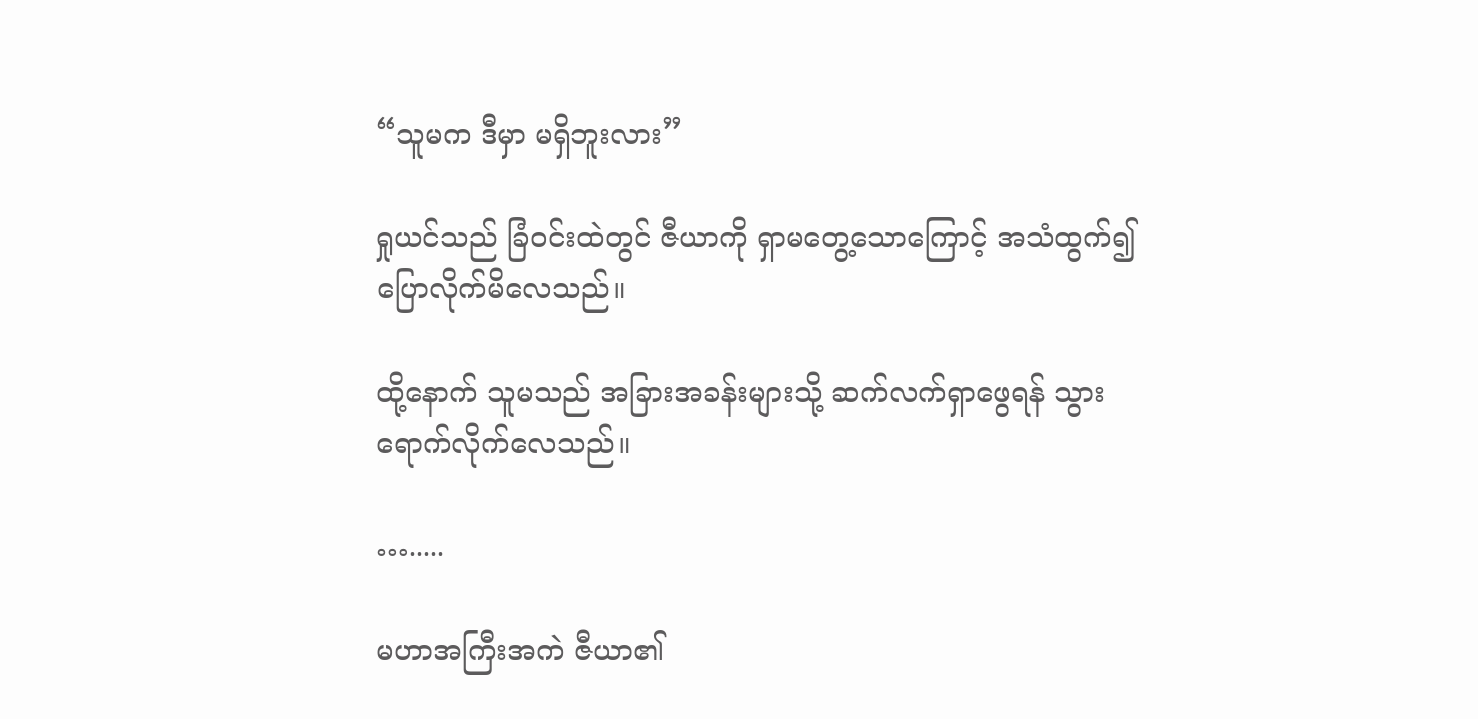“သူမက ဒီမှာ မရှိဘူးလား”

ရှုယင်သည် ခြံဝင်းထဲတွင် ဇီယာကို ရှာမတွေ့သောကြောင့် အသံထွက်၍ ပြောလိုက်မိလေသည်။

ထို့နောက် သူမသည် အခြားအခန်းများသို့ ဆက်လက်ရှာဖွေရန် သွားရောက်လိုက်လေသည်။

….....

မဟာအကြီးအကဲ ဇီယာ၏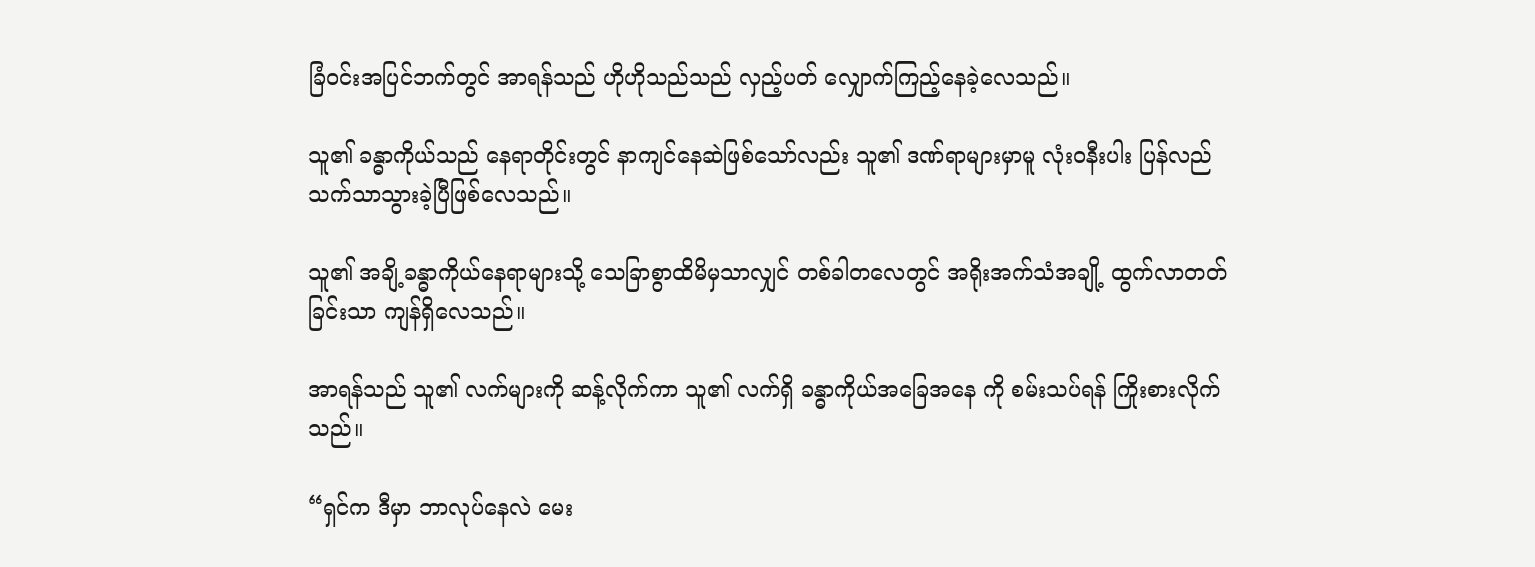ခြံဝင်းအပြင်ဘက်တွင် အာရန်သည် ဟိုဟိုသည်သည် လှည့်ပတ် လျှောက်ကြည့်နေခဲ့လေသည်။

သူ၏ ခန္ဓာကိုယ်သည် နေရာတိုင်းတွင် နာကျင်နေဆဲဖြစ်သော်လည်း သူ၏ ဒဏ်ရာများမှာမူ လုံးဝနီးပါး ပြန်လည်သက်သာသွားခဲ့ပြီဖြစ်လေသည်။

သူ၏ အချိ့ခန္ဓာကိုယ်နေရာများသို့ သေခြာစွာထိမိမှသာလျှင် တစ်ခါတလေတွင် အရိုးအက်သံအချို့ ထွက်လာတတ်ခြင်းသာ ကျန်ရှိလေသည်။

အာရန်သည် သူ၏ လက်များကို ဆန့်လိုက်ကာ သူ၏ လက်ရှိ ခန္ဓာကိုယ်အခြေအနေ ကို စမ်းသပ်ရန် ကြိုးစားလိုက်သည်။

“ရှင်က ဒီမှာ ဘာလုပ်နေလဲ မေး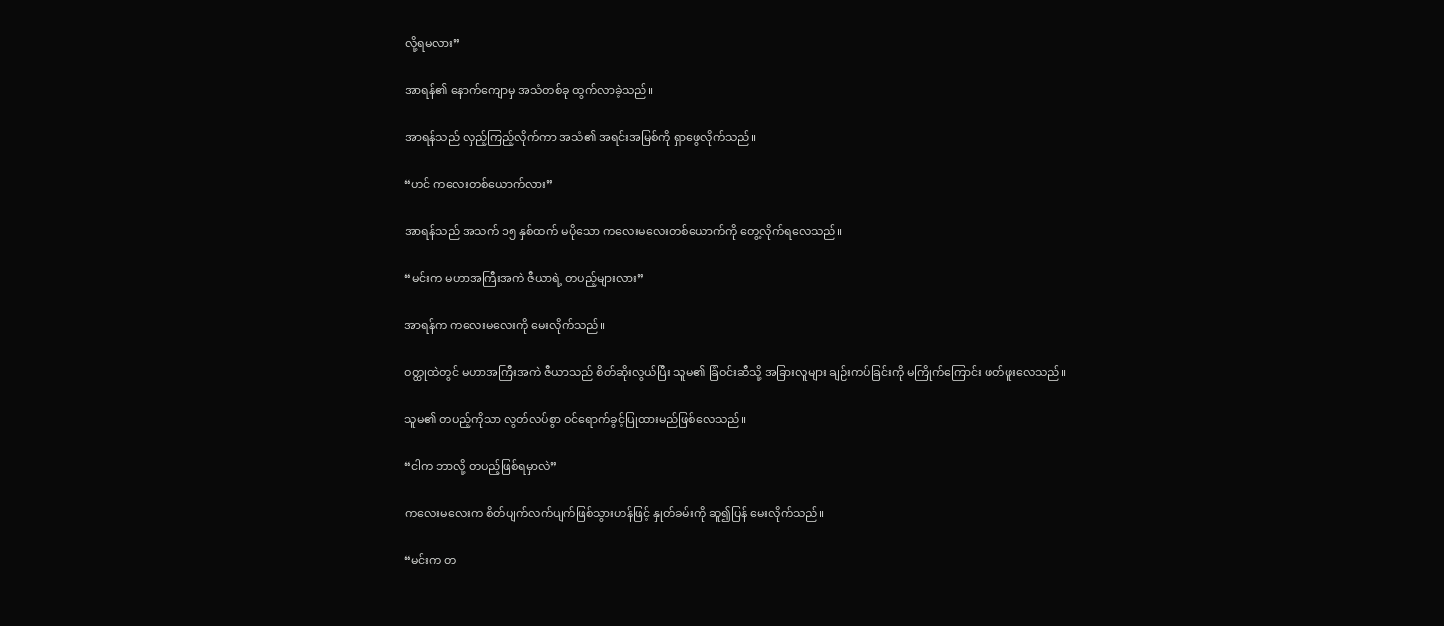လို့ရမလား”

အာရန်၏ နောက်ကျောမှ အသံတစ်ခု ထွက်လာခဲ့သည်။

အာရန်သည် လှည့်ကြည့်လိုက်ကာ အသံ၏ အရင်းအမြစ်ကို ရှာဖွေလိုက်သည်။

“ဟင် ကလေးတစ်ယောက်လား”

အာရန်သည် အသက် ၁၅ နှစ်ထက် မပိုသော ကလေးမလေးတစ်ယောက်ကို တွေ့လိုက်ရလေသည်။

“မင်းက မဟာအကြီးအကဲ ဇီယာရဲ့ တပည့်များလား”

အာရန်က ကလေးမလေးကို မေးလိုက်သည်။

ဝတ္ထုထဲတွင် မဟာအကြီးအကဲ ဇီယာသည် စိတ်ဆိုးလွယ်ပြီး သူမ၏ ခြံဝင်းဆီသို့ အခြားလူများ ချဉ်းကပ်ခြင်းကို မကြိုက်ကြောင်း ဖတ်ဖူးလေသည်။

သူမ၏ တပည့်ကိုသာ လွတ်လပ်စွာ ဝင်ရောက်ခွင့်ပြုထားမည်ဖြစ်လေသည်။

“ငါက ဘာလို့ တပည့်ဖြစ်ရမှာလဲ”

ကလေးမလေးက စိတ်ပျက်လက်ပျက်ဖြစ်သွားဟန်ဖြင့် နှုတ်ခမ်းကို ဆူ၍ပြန် မေးလိုက်သည်။

“မင်းက တ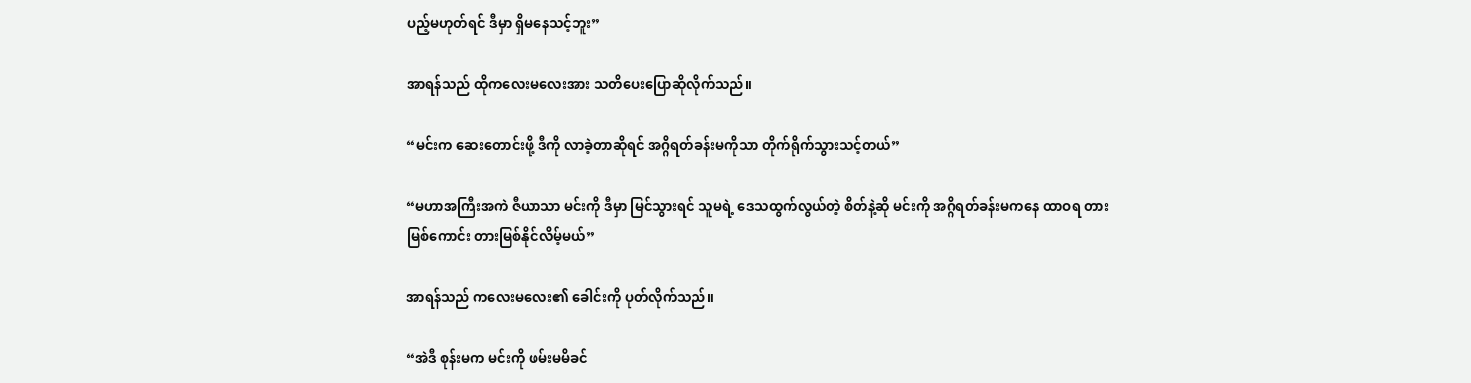ပည့်မဟုတ်ရင် ဒီမှာ ရှိမနေသင့်ဘူး”

အာရန်သည် ထိုကလေးမလေးအား သတိပေးပြောဆိုလိုက်သည်။

“မင်းက ဆေးတောင်းဖို့ ဒီကို လာခဲ့တာဆိုရင် အဂ္ဂိရတ်ခန်းမကိုသာ တိုက်ရိုက်သွားသင့်တယ်”

“မဟာအကြီးအကဲ ဇီယာသာ မင်းကို ဒီမှာ မြင်သွားရင် သူမရဲ့ ဒေသထွက်လွယ်တဲ့ စိတ်နဲ့ဆို မင်းကို အဂ္ဂိရတ်ခန်းမကနေ ထာဝရ တားမြစ်ကောင်း တားမြစ်နိုင်လိမ့်မယ်”

အာရန်သည် ကလေးမလေး၏ ခေါင်းကို ပုတ်လိုက်သည်။

“အဲဒီ စုန်းမက မင်းကို ဖမ်းမမိခင်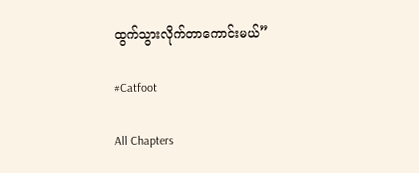ထွက်သွားလိုက်တာကောင်းမယ်”

#Catfoot

All Chapters